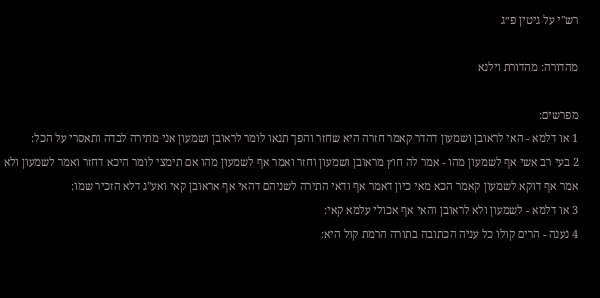רש"י על גיטין פ״ג

מהדורה: מהדורת וילנא

מפרשים:
1 או דלמא - האי לראובן ושמעון דהדר קאמר חזרה היא שחזר והפך תנאו לומר לראובן ושמעון אני מתירה לבדה ותאסרי על הכל:
2 בעי רב אשי אף לשמעון מהו - אמר לה חוץ מראובן ושמעון וחזר ואמר אף לשמעון מהו אם תימצי לומר היכא דחזר ואמר לשמעון ולא אמר אף דוקא לשמעון קאמר הכא מאי כיון דאמר אף ודאי התירה לשניהם דהאי אף אראובן קאי ואע"ג דלא הזכיר שמו:
3 או דלמא - לשמעון ולא לראובן והאי אף אכולי עלמא קאי:
4 נענה - הרים קולו כל עניה הכתובה בתורה הרמת קול היא: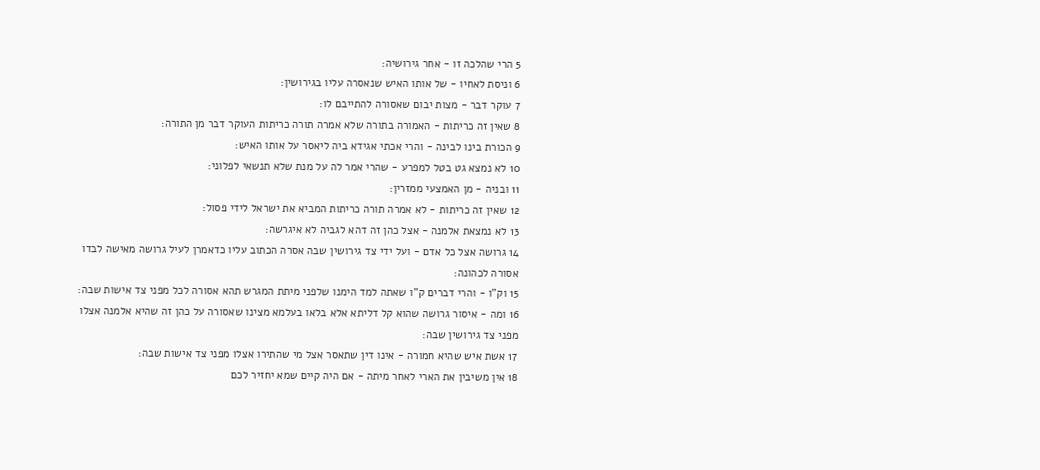5 הרי שהלכה זו - אחר גירושיה:
6 וניסת לאחיו - של אותו האיש שנאסרה עליו בגירושין:
7 עוקר דבר - מצות יבום שאסורה להתייבם לו:
8 שאין זה כריתות - האמורה בתורה שלא אמרה תורה כריתות העוקר דבר מן התורה:
9 הכורת בינו לבינה - והרי אכתי אגידא ביה ליאסר על אותו האיש:
10 לא נמצא גט בטל למפרע - שהרי אמר לה על מנת שלא תנשאי לפלוני:
11 ובניה - מן האמצעי ממזרין:
12 שאין זה כריתות - לא אמרה תורה כריתות המביא את ישראל לידי פסול:
13 לא נמצאת אלמנה - אצל כהן זה דהא לגביה לא איגרשה:
14 גרושה אצל כל אדם - ועל ידי צד גירושין שבה אסרה הכתוב עליו כדאמרן לעיל גרושה מאישה לבדו אסורה לכהונה:
15 וק"ו - והרי דברים ק"ו שאתה למד הימנו שלפני מיתת המגרש תהא אסורה לכל מפני צד אישות שבה:
16 ומה - איסור גרושה שהוא קל דליתא אלא בלאו בעלמא מצינו שאסורה על כהן זה שהיא אלמנה אצלו מפני צד גירושין שבה:
17 אשת איש שהיא חמורה - אינו דין שתאסר אצל מי שהתירו אצלו מפני צד אישות שבה:
18 אין משיבין את הארי לאחר מיתה - אם היה קיים שמא יחזיר לכם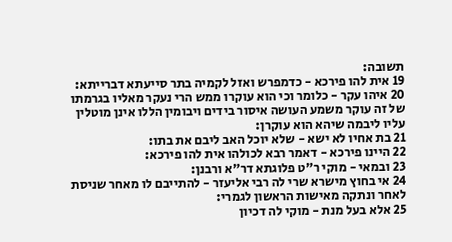תשובה:
19 אית להו פירכא - כדמפרש ואזל לקמיה בתר סייעתא דברייתא:
20 איהו עקר - כלומר וכי הוא עוקרו ממש הרי נעקר מאליו בגרמתו של זה עוקר משמע העושה איסור בידים ויבומין הללו אינן מוטלין עליו ליבמה שיהא הוא עוקרן:
21 בת אחיו לא ישא - שלא יוכל האב ליבם את בתו:
22 היינו פירכא - דאמר רבא לכולהו אית להו פירכא:
23 ובמאי - מוקי ר"ט פלוגתא דר"א ורבנן:
24 אי בחוץ מישרא שרי לה רבי אליעזר - להתייבם לו מאחר שניסת לאחר ונתקה מאישות הראשון לגמרי:
25 אלא בעל מנת - מוקי לה דכיון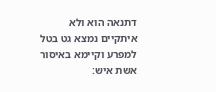דתנאה הוא ולא איתקיים נמצא גט בטל למפרע וקיימא באיסור אשת איש: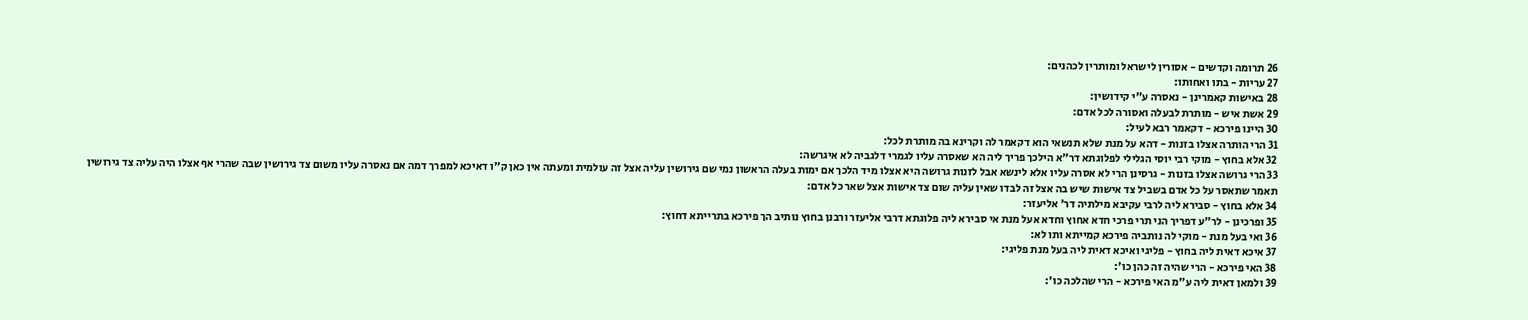26 תרומה וקדשים - אסורין לישראל ומותרין לכהנים:
27 עריות - בתו ואחותו:
28 באישות קאמרינן - נאסרה ע"י קידושין:
29 אשת איש - מותרת לבעלה ואסורה לכל אדם:
30 היינו פירכא - דקאמר רבא לעיל:
31 הרי הותרה אצלו בזנות - דהא על מנת שלא תנשאי הוא דקאמר לה וקרינא בה מותרת לכל:
32 אלא בחוץ - מוקי רבי יוסי הגלילי לפלוגתא דר"א הילכך פריך ליה הא שאסרה עליו לגמרי דלגביה לא איגרשה:
33 הרי גרושה אצלו בזנות - גרסינן הרי לא אסרה עליו אלא לינשא אבל לזנות גרושה היא אצלו מיד הלכך אם ימות בעלה הראשון נמי שם גירושין עליה אצל זה עולמית ומעתה אין כאן ק"ו דאיכא למפרך דמה אם נאסרה עליו משום צד גירושין שבה שהרי אף אצלו היה עליה צד גירושין תאמר שתאסר על כל אדם בשביל צד אישות שיש בה אצל זה לבדו שאין עליה שום צד אישות אצל שאר כל אדם:
34 אלא בחוץ - סבירא ליה לרבי עקיבא מילתיה דר' אליעזר:
35 ופרכינן - לר"ע דפריך הני תרי פרכי חדא אחוץ וחדא אעל מנת אי סבירא ליה פלוגתא דרבי אליעזר ורבנן בחוץ נותיב הך פירכא בתרייתא דחוץ:
36 ואי בעל מנת - מוקי לה נותביה פירכא קמייתא ותו לא:
37 איכא דאית ליה בחוץ - פליגי ואיכא דאית ליה בעל מנת פליגי:
38 האי פירכא - הרי שהיה זה כהן כו':
39 ולמאן דאית ליה ע"מ האי פירכא - הרי שהלכה כו':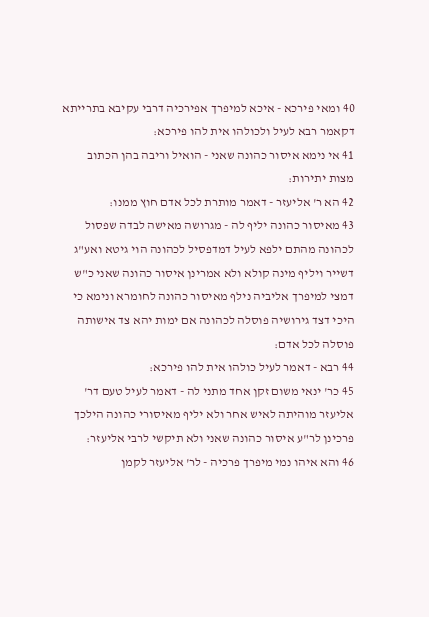40 ומאי פירכא - איכא למיפרך אפירכיה דרבי עקיבא בתרייתא דקאמר רבא לעיל ולכולהו אית להו פירכא:
41 אי נימא איסור כהונה שאני - הואיל וריבה בהן הכתוב מצות יתירות:
42 הא ר' אליעזר - דאמר מותרת לכל אדם חוץ ממנו:
43 מאיסור כהונה יליף לה - מגרושה מאישה לבדה שפסול לכהונה מהתם ילפא לעיל דמדפסיל לכהונה הוי גיטא ואע"ג דשייר ויליף מינה קולא ולא אמרינן איסור כהונה שאני כ"ש דמצי למיפרך אליביה נילף מאיסור כהונה לחומרא ונימא כי היכי דצד גירושיה פוסלה לכהונה אם ימות יהא צד אישותה פוסלה לכל אדם:
44 רבא - דאמר לעיל כולהו אית להו פירכא:
45 כר' ינאי משום זקן אחד מתני לה - דאמר לעיל טעם דר' אליעזר מוהיתה לאיש אחר ולא יליף מאיסורי כהונה הילכך פרכינן לר"ע איסור כהונה שאני ולא תיקשי לרבי אליעזר:
46 והא איהו נמי מיפרך פרכיה - לר' אליעזר לקמן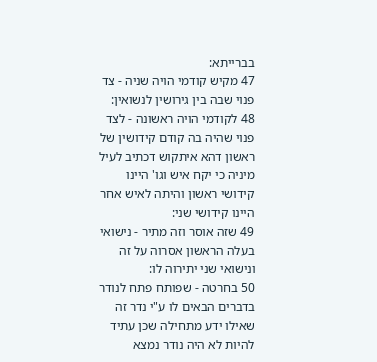בברייתא:
47 מקיש קודמי הויה שניה - צד פנוי שבה בין גירושין לנשואין:
48 לקודמי הויה ראשונה - לצד פנוי שהיה בה קודם קידושין של ראשון דהא איתקוש דכתיב לעיל מיניה כי יקח איש וגו' היינו קידושי ראשון והיתה לאיש אחר היינו קידושי שני:
49 שזה אוסר וזה מתיר - נישואי בעלה הראשון אסרוה על זה ונישואי שני יתירוה לו:
50 בחרטה - שפותח פתח לנודר בדברים הבאים לו ע"י נדר זה שאילו ידע מתחילה שכן עתיד להיות לא היה נודר נמצא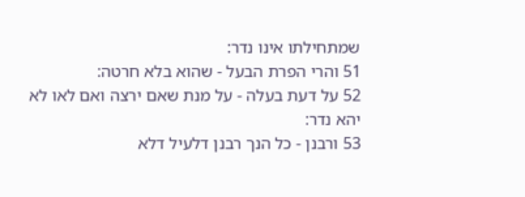שמתחילתו אינו נדר:
51 והרי הפרת הבעל - שהוא בלא חרטה:
52 על דעת בעלה - על מנת שאם ירצה ואם לאו לא יהא נדר:
53 ורבנן - כל הנך רבנן דלעיל דלא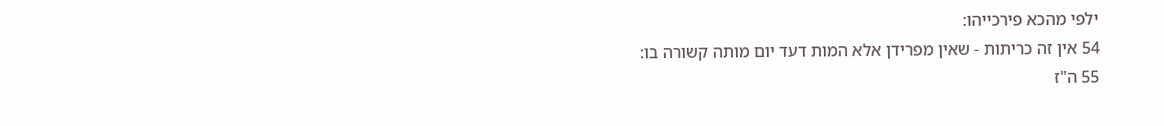ילפי מהכא פירכייהו:
54 אין זה כריתות - שאין מפרידן אלא המות דעד יום מותה קשורה בו:
55 ה"ז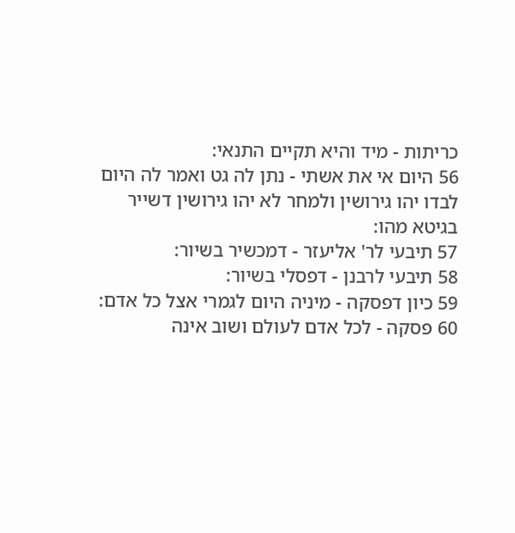כריתות - מיד והיא תקיים התנאי:
56 היום אי את אשתי - נתן לה גט ואמר לה היום לבדו יהו גירושין ולמחר לא יהו גירושין דשייר בגיטא מהו:
57 תיבעי לר' אליעזר - דמכשיר בשיור:
58 תיבעי לרבנן - דפסלי בשיור:
59 כיון דפסקה - מיניה היום לגמרי אצל כל אדם:
60 פסקה - לכל אדם לעולם ושוב אינה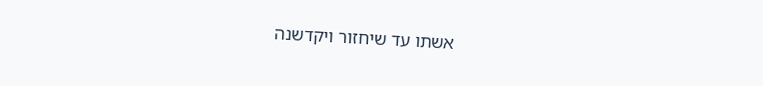אשתו עד שיחזור ויקדשנה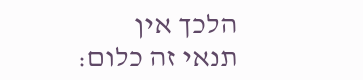הלכך אין תנאי זה כלום: